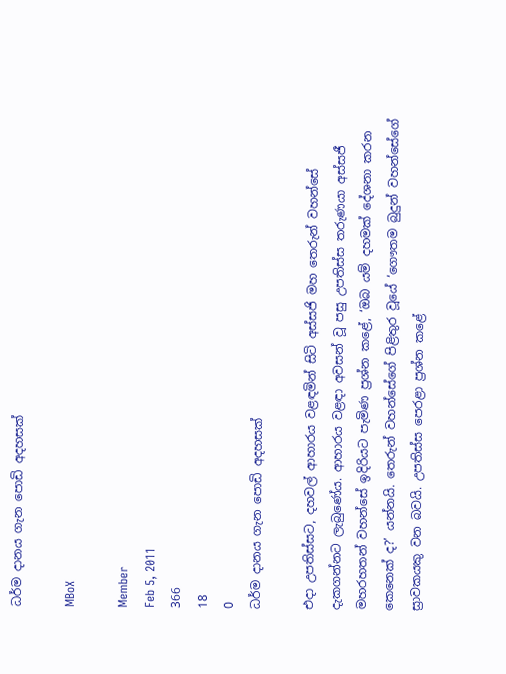ධර්ම දානය ගැන පොඩි අදහසක්

MBoX

Member
Feb 5, 2011
366
18
0
ධර්ම දානය ගැන පොඩි අදහසක්

එදා උපතිස්සට, දහවල් ආහාරය වළඳමින් සිටි අස්සජි මහ තෙරුන් වහන්සේ දැකගන්නට ලැබුණේය. ආහාරය වළඳා අවසන් වූ පසු උපතිස්ස තරුණයා අස්සජී මහරහතන් වහන්සේ ඉදිරියට පැමිණ ප්‍රශ්න කළේ, ‘ඔබ යම් දහමක් දේශනා කරන කෙනෙක් ද?’ යන්නයි. තෙරුන් වහන්සේගේ පිළිතුර වූයේ ‘ගෞතම බුදුන් වහන්සේගේ ස්‍රාවකයකු වන බවයි. උපතිස්ස පෙරළා ප්‍රශ්න කළේ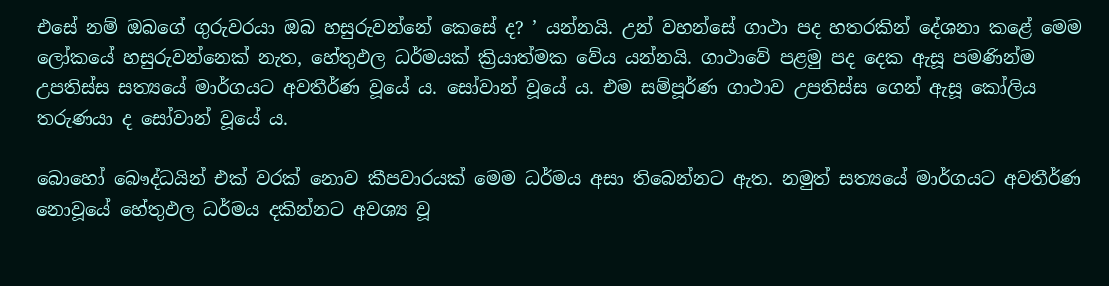එසේ නම් ඔබගේ ගුරුවරයා ඔබ හසුරුවන්නේ කෙසේ ද? ’ යන්නයි. උන් වහන්සේ ගාථා පද හතරකින් දේශනා කළේ මෙම ලෝකයේ හසුරුවන්නෙක් නැත, හේතුඵල ධර්මයක් ක්‍රියාත්මක වේය යන්නයි. ගාථාවේ පළමු පද දෙක ඇසූ පමණින්ම උපතිස්ස සත්‍යයේ මාර්ගයට අවතීර්ණ වූයේ ය. සෝවාන් වූයේ ය. එම සම්පූර්ණ ගාථාව උපතිස්ස ගෙන් ඇසූ කෝලිය තරුණයා ද සෝවාන් වූයේ ය.

බොහෝ බෞද්ධයින් එක් වරක් නොව කීපවාරයක් මෙම ධර්මය අසා තිබෙන්නට ඇත. නමුත් සත්‍යයේ මාර්ගයට අවතීර්ණ නොවූයේ හේතුඵල ධර්මය දකින්නට අවශ්‍ය වූ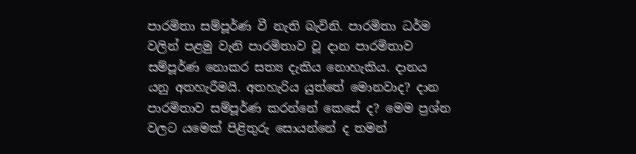පාරමිතා සම්පූර්ණ වී නැති බැවිනි. පාරමිතා ධර්ම වලින් පළමු වැනි පාරමිතාව වූ දාන පාරමිතාව සම්පූර්ණ නොකර සත්‍ය දැකිය නොහැකිය. දානය යනු අතහැරීමයි. අතහැරිය යුත්තේ මොනවාද? දාන පාරමිතාව සම්පූර්ණ කරන්නේ කෙසේ ද? මෙම ප්‍රශ්න වලට යමෙක් පිළිතුරු සොයන්නේ ද තමන්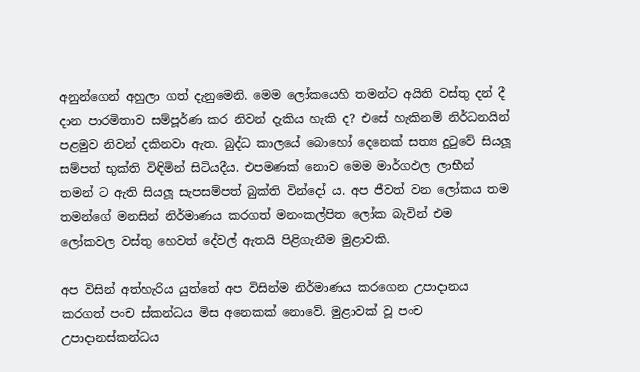අනුන්ගෙන් අහුලා ගත් දැනුමෙනි. මෙම ලෝකයෙහි තමන්ට අයිති වස්තු දන් දී දාන පාරමිතාව සම්පූර්ණ කර නිවන් දැකිය හැකි ද? එසේ හැකිනම් නිර්ධනයින් පළමුව නිවන් දකිනවා ඇත. බුද්ධ කාලයේ බොහෝ දෙනෙක් සත්‍ය දුටුවේ සියලූ සම්පත් භුක්ති විඳිමින් සිටියදීය. එපමණක් නොව මෙම මාර්ගඵල ලාභීන් තමන් ට ඇති සියලූ සැපසම්පත් බුක්ති වින්දෝ ය. අප ජීවත් වන ලෝකය තම තමන්ගේ මනසින් නිර්මාණය කරගත් මනංකල්පිත ලෝක බැවින් එම ලෝකවල වස්තු හෙවත් දේවල් ඇතයි පිළිගැනීම මුළාවකි.

අප විසින් අත්හැරිය යුත්තේ අප විසින්ම නිර්මාණය කරගෙන උපාදානය කරගත් පංච ස්කන්ධය මිස අනෙකක් නොවේ. මුළාවක් වූ පංච උපාදානස්කන්ධය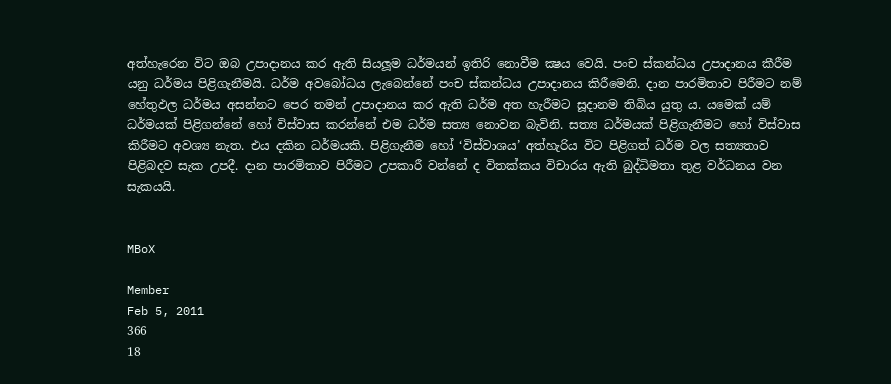අත්හැරෙන විට ඔබ උපාදානය කර ඇති සියලූම ධර්මයන් ඉතිරි නොවීම ක්‍ෂය වෙයි. පංච ස්කන්ධය උපාදානය කීරීම යනු ධර්මය පිළිගැනීමයි. ධර්ම අවබෝධය ලැබෙන්නේ පංච ස්කන්ධය උපාදානය කිරීමෙනි. දාන පාරමිතාව පිරීමට නම් හේතුඵල ධර්මය අසන්නට පෙර තමන් උපාදානය කර ඇති ධර්ම අත හැරීමට සූදානම තිබිය යුතු ය. යමෙක් යම් ධර්මයක් පිළිගන්නේ හෝ විස්වාස කරන්නේ එම ධර්ම සත්‍ය නොවන බැවිනි. සත්‍ය ධර්මයක් පිළිගැනීමට හෝ විස්වාස කිරීමට අවශ්‍ය නැත. එය දකින ධර්මයකි. පිළිගැනීම හෝ ‘විස්වාශය’ අත්හැරිය විට පිළිගත් ධර්ම වල සත්‍යතාව පිළිබදව සැක උපදී. දාන පාරමිතාව පිරීමට උපකාරී වන්නේ ද විතක්කය විචාරය ඇති බුද්ධිමතා තුළ වර්ධනය වන සැකයයි.


MBoX

Member
Feb 5, 2011
366
18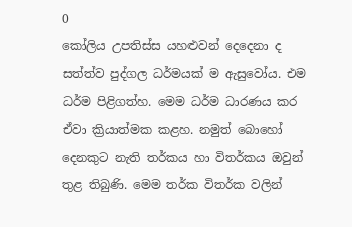0
කෝලිය උපතිස්ස යහළුවන් දෙදෙනා ද සත්ත්ව පුද්ගල ධර්මයක් ම ඇසුවෝය. එම ධර්ම පිළිගත්හ. මෙම ධර්ම ධාරණය කර ඒවා ක්‍රියාත්මක කළහ. නමුත් බොහෝ දෙනකුට නැති තර්කය හා විතර්කය ඔවුන් තුළ තිබුණි. මෙම තර්ක විතර්ක වලින්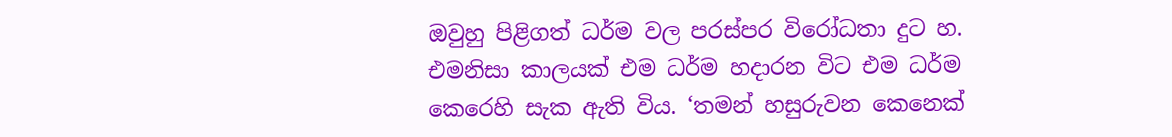ඔවුහු පිළිගත් ධර්ම වල පරස්පර විරෝධතා දුට හ. එමනිසා කාලයක් එම ධර්ම හදාරන විට එම ධර්ම කෙරෙහි සැක ඇති විය. ‘තමන් හසුරුවන කෙනෙක්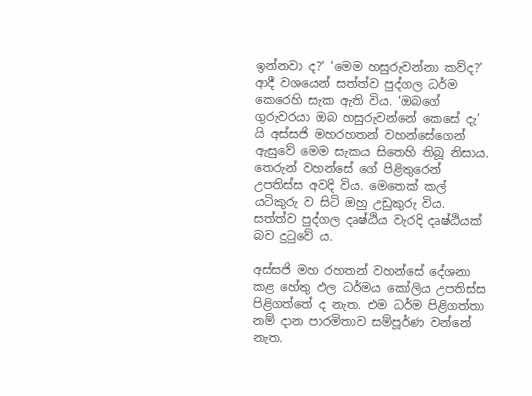ඉන්නවා ද?‘ ‘මෙම හසුරුවන්නා කව්ද?’ ආදී වශයෙන් සත්ත්ව පුද්ගල ධර්ම කෙරෙහි සැක ඇති විය. ‘ඔබගේ ගුරුවරයා ඔබ හසුරුවන්නේ කෙසේ දැ’ යි අස්සජි මහරහතන් වහන්සේගෙන් ඇසුවේ මෙම සැකය සිතෙහි තිබූ නිසාය. තෙරුන් වහන්සේ ගේ පිළිතුරෙන් උපතිස්ස අවදි විය. මෙතෙක් කල් යටිකුරු ව සිටි ඔහු උඩුකුරු විය. සත්ත්ව පුද්ගල දෘෂ්ඨිය වැරදි දෘෂ්ඨියක් බව දුටුවේ ය.

අස්සජි මහ රහතන් වහන්සේ දේශනා කළ හේතු ඵල ධර්මය කෝලිය උපතිස්ස පිළිගත්තේ ද නැත. එම ධර්ම පිළිගත්තා නම් දාන පාරමිතාව සම්පූර්ණ වන්නේ නැත.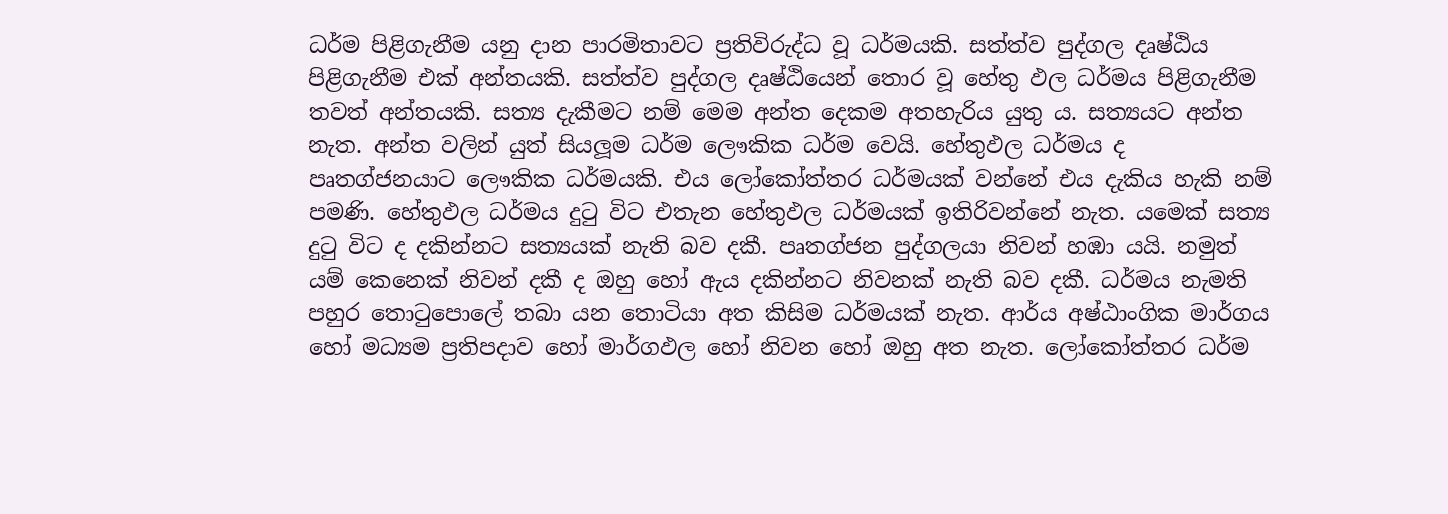ධර්ම පිළිගැනීම යනු දාන පාරමිතාවට ප්‍රතිවිරුද්ධ වූ ධර්මයකි. සත්ත්ව පුද්ගල දෘෂ්ඨිය පිළිගැනීම එක් අන්තයකි. සත්ත්ව පුද්ගල දෘෂ්ඨියෙන් තොර වූ හේතු ඵල ධර්මය පිළිගැනීම තවත් අන්තයකි. සත්‍ය දැකීමට නම් මෙම අන්ත දෙකම අතහැරිය යුතු ය. සත්‍යයට අන්ත නැත. අන්ත වලින් යුත් සියලූම ධර්ම ලෞකික ධර්ම වෙයි. හේතුඵල ධර්මය ද පෘතග්ජනයාට ලෞකික ධර්මයකි. එය ලෝකෝත්තර ධර්මයක් වන්නේ එය දැකිය හැකි නම් පමණි. හේතුඵල ධර්මය දුටු විට එතැන හේතුඵල ධර්මයක් ඉතිරිවන්නේ නැත. යමෙක් සත්‍ය දුටු විට ද දකින්නට සත්‍යයක් නැති බව දකී. පෘතග්ජන පුද්ගලයා නිවන් හඹා යයි. නමුත් යම් කෙනෙක් නිවන් දකී ද ඔහු හෝ ඇය දකින්නට නිවනක් නැති බව දකී. ධර්මය නැමති පහුර තොටුපොලේ තබා යන තොටියා අත කිසිම ධර්මයක් නැත. ආර්ය අෂ්ඨාංගික මාර්ගය හෝ මධ්‍යම ප්‍රතිපදාව හෝ මාර්ගඵල හෝ නිවන හෝ ඔහු අත නැත. ලෝකෝත්තර ධර්ම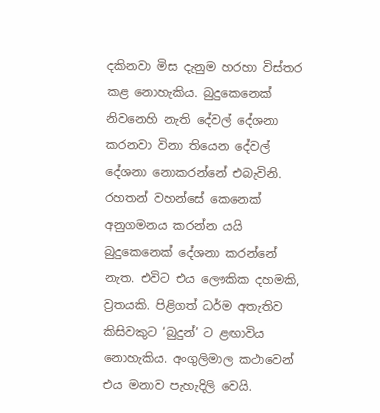දකිනවා මිස දැනුම හරහා විස්තර කළ නොහැකිය. බුදුකෙනෙක් නිවනෙහි නැති දේවල් දේශනා කරනවා විනා තියෙන දේවල් දේශනා නොකරන්නේ එබැවිනි. රහතන් වහන්සේ කෙනෙක් අනුගමනය කරන්න යයි බුදුකෙනෙක් දේශනා කරන්නේ නැත. එවිට එය ලෞකික දහමකි, ව්‍රතයකි. පිළිගත් ධර්ම අතැතිව කිසිවකුට ‘බුදුන්’ ට ළඟාවිය නොහැකිය. අංගුලිමාල කථාවෙන් එය මනාව පැහැදිලි වෙයි.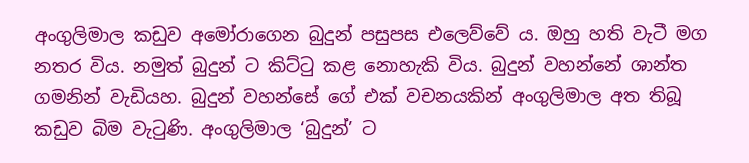අංගුලිමාල කඩුව අමෝරාගෙන බුදුන් පසුපස එලෙව්වේ ය. ඔහු හති වැටී මග නතර විය. නමුත් බුදුන් ට කිට්ටු කළ නොහැකි විය. බුදුන් වහන්නේ ශාන්ත ගමනින් වැඩියහ. බුදුන් වහන්සේ ගේ එක් වචනයකින් අංගුලිමාල අත තිබූ කඩුව බිම වැටුණි. අංගුලිමාල ‘බුදුන්’ ට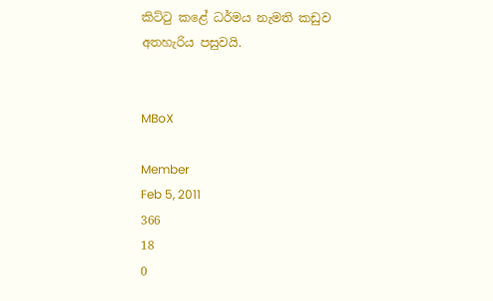කිට්ටු කළේ ධර්මය නැමති කඩුව අතහැරිය පසුවයි.


MBoX

Member
Feb 5, 2011
366
18
0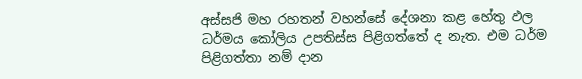අස්සජි මහ රහතන් වහන්සේ දේශනා කළ හේතු ඵල ධර්මය කෝලිය උපතිස්ස පිළිගත්තේ ද නැත. එම ධර්ම පිළිගත්තා නම් දාන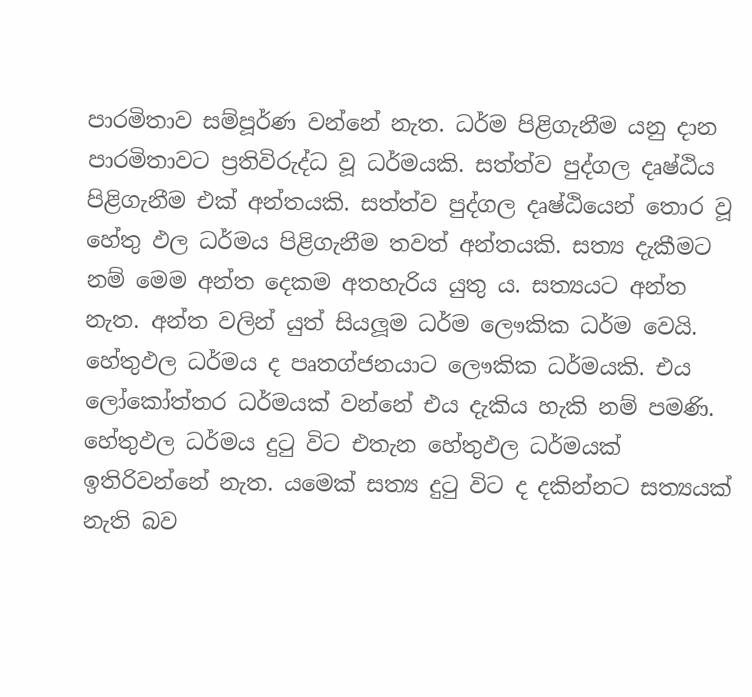පාරමිතාව සම්පූර්ණ වන්නේ නැත. ධර්ම පිළිගැනීම යනු දාන පාරමිතාවට ප්‍රතිවිරුද්ධ වූ ධර්මයකි. සත්ත්ව පුද්ගල දෘෂ්ඨිය පිළිගැනීම එක් අන්තයකි. සත්ත්ව පුද්ගල දෘෂ්ඨියෙන් තොර වූ හේතු ඵල ධර්මය පිළිගැනීම තවත් අන්තයකි. සත්‍ය දැකීමට නම් මෙම අන්ත දෙකම අතහැරිය යුතු ය. සත්‍යයට අන්ත නැත. අන්ත වලින් යුත් සියලූම ධර්ම ලෞකික ධර්ම වෙයි. හේතුඵල ධර්මය ද පෘතග්ජනයාට ලෞකික ධර්මයකි. එය ලෝකෝත්තර ධර්මයක් වන්නේ එය දැකිය හැකි නම් පමණි. හේතුඵල ධර්මය දුටු විට එතැන හේතුඵල ධර්මයක් ඉතිරිවන්නේ නැත. යමෙක් සත්‍ය දුටු විට ද දකින්නට සත්‍යයක් නැති බව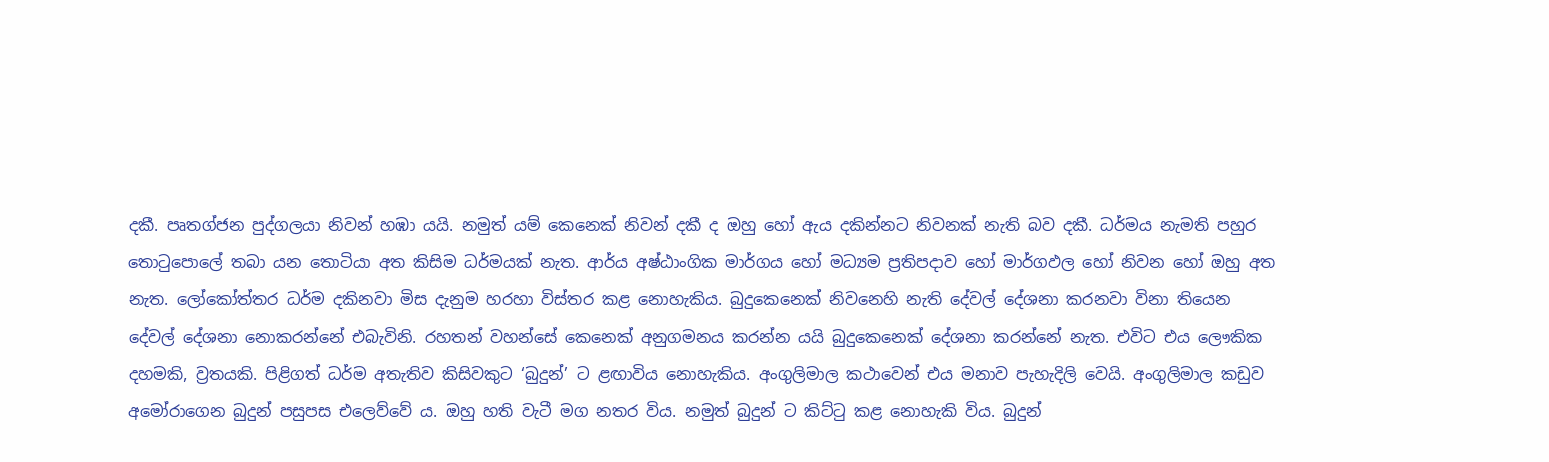දකී. පෘතග්ජන පුද්ගලයා නිවන් හඹා යයි. නමුත් යම් කෙනෙක් නිවන් දකී ද ඔහු හෝ ඇය දකින්නට නිවනක් නැති බව දකී. ධර්මය නැමති පහුර තොටුපොලේ තබා යන තොටියා අත කිසිම ධර්මයක් නැත. ආර්ය අෂ්ඨාංගික මාර්ගය හෝ මධ්‍යම ප්‍රතිපදාව හෝ මාර්ගඵල හෝ නිවන හෝ ඔහු අත නැත. ලෝකෝත්තර ධර්ම දකිනවා මිස දැනුම හරහා විස්තර කළ නොහැකිය. බුදුකෙනෙක් නිවනෙහි නැති දේවල් දේශනා කරනවා විනා තියෙන දේවල් දේශනා නොකරන්නේ එබැවිනි. රහතන් වහන්සේ කෙනෙක් අනුගමනය කරන්න යයි බුදුකෙනෙක් දේශනා කරන්නේ නැත. එවිට එය ලෞකික දහමකි, ව්‍රතයකි. පිළිගත් ධර්ම අතැතිව කිසිවකුට ‘බුදුන්’ ට ළඟාවිය නොහැකිය. අංගුලිමාල කථාවෙන් එය මනාව පැහැදිලි වෙයි. අංගුලිමාල කඩුව අමෝරාගෙන බුදුන් පසුපස එලෙව්වේ ය. ඔහු හති වැටී මග නතර විය. නමුත් බුදුන් ට කිට්ටු කළ නොහැකි විය. බුදුන්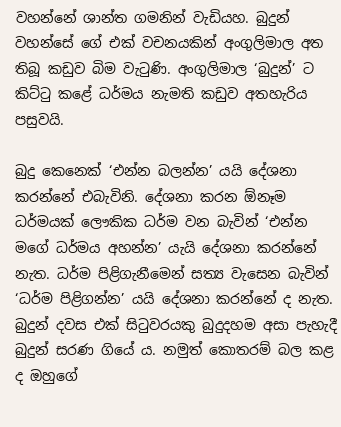වහන්නේ ශාන්ත ගමනින් වැඩියහ. බුදුන් වහන්සේ ගේ එක් වචනයකින් අංගුලිමාල අත තිබූ කඩුව බිම වැටුණි. අංගුලිමාල ‘බුදුන්’ ට කිට්ටු කළේ ධර්මය නැමති කඩුව අතහැරිය පසුවයි.

බුදු කෙනෙක් ‘එන්න බලන්න’ යයි දේශනා කරන්නේ එබැවිනි. දේශනා කරන ඕනෑම ධර්මයක් ලෞකික ධර්ම වන බැවින් ‘එන්න මගේ ධර්මය අහන්න’ යැයි දේශනා කරන්නේ නැත. ධර්ම පිළිගැනීමෙන් සත්‍ය වැසෙන බැවින් ‘ධර්ම පිළිගන්න’ යයි දේශනා කරන්නේ ද නැත. බුදුන් දවස එක් සිටුවරයකු බුදුදහම අසා පැහැදී බුදුන් සරණ ගියේ ය. නමුත් කොතරම් බල කළ ද ඔහුගේ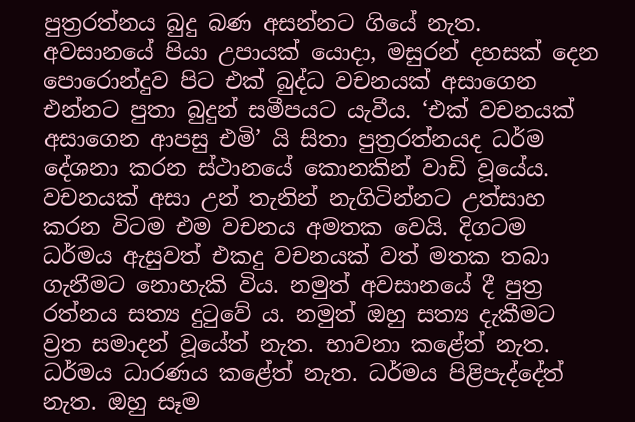පුත්‍රරත්නය බුදු බණ අසන්නට ගියේ නැත. අවසානයේ පියා උපායක් යොදා, මසුරන් දහසක් දෙන පොරොන්දුව පිට එක් බුද්ධ වචනයක් අසාගෙන එන්නට පුතා බුදුන් සමීපයට යැවීය. ‘එක් වචනයක් අසාගෙන ආපසු එමි’ යි සිතා පුත්‍රරත්නයද ධර්ම දේශනා කරන ස්ථානයේ කොනකින් වාඩි වූයේය. වචනයක් අසා උන් තැනින් නැගිටින්නට උත්සාහ කරන විටම එම වචනය අමතක වෙයි. දිගටම ධර්මය ඇසුවත් එකදු වචනයක් වත් මතක තබා ගැනීමට නොහැකි විය. නමුත් අවසානයේ දී පුත්‍ර රත්නය සත්‍ය දුටුවේ ය. නමුත් ඔහු සත්‍ය දැකීමට ව්‍රත සමාදන් වූයේත් නැත. භාවනා කළේත් නැත. ධර්මය ධාරණය කළේත් නැත. ධර්මය පිළිපැද්දේත් නැත. ඔහු සෑම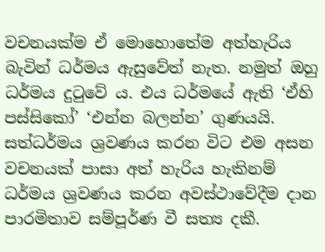වචනයක්ම ඒ මොහොතේම අත්හැරිය බැවින් ධර්මය ඇසුවේත් නැත. නමුත් ඔහු ධර්මය දුටුවේ ය. එය ධර්මයේ ඇති ‘ඒහි පස්සිකෝ’ ‘එන්න බලන්න’ ගුණයයි. සත්ධර්මය ශ්‍රවණය කරන විට එම අසන වචනයක් පාසා අත් හැරිය හැකිනම් ධර්මය ශ්‍රවණය කරන අවස්ථාවේදීම දාන පාරමිතාව සම්පූර්ණ වී සත්‍ය දකී.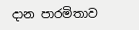දාන පාරමිතාව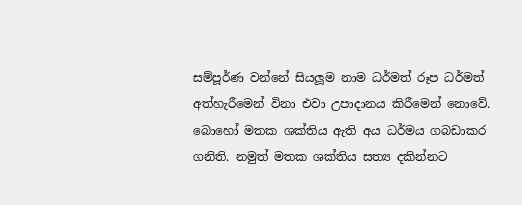සම්පූර්ණ වන්නේ සියලූම නාම ධර්මත් රූප ධර්මත් අත්හැරීමෙන් විනා එවා උපාදානය කිරීමෙන් නොවේ. බොහෝ මතක ශක්තිය ඇති අය ධර්මය ගබඩාකර ගනිති. නමුත් මතක ශක්තිය සත්‍ය දකින්නට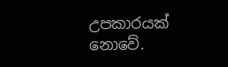උපකාරයක් නොවේ.